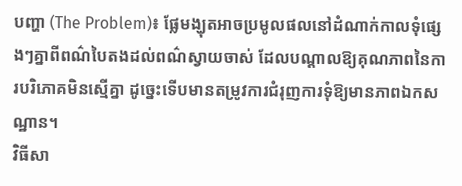បញ្ហា (The Problem)៖ ផ្លែមង្ឃុតអាចប្រមូលផលនៅដំណាក់កាលទុំផ្សេងៗគ្នាពីពណ៌បៃតងដល់ពណ៌ស្វាយចាស់ ដែលបណ្តាលឱ្យគុណភាពនៃការបរិភោគមិនស្មើគ្នា ដូច្នេះទើបមានតម្រូវការជំរុញការទុំឱ្យមានភាពឯកសណ្ឋាន។
វិធីសា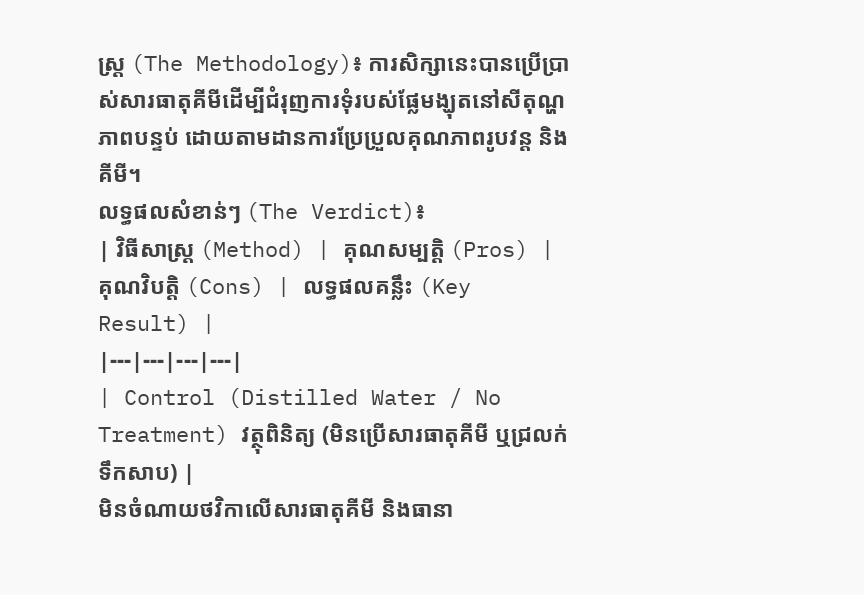ស្ត្រ (The Methodology)៖ ការសិក្សានេះបានប្រើប្រាស់សារធាតុគីមីដើម្បីជំរុញការទុំរបស់ផ្លែមង្ឃុតនៅសីតុណ្ហភាពបន្ទប់ ដោយតាមដានការប្រែប្រួលគុណភាពរូបវន្ត និងគីមី។
លទ្ធផលសំខាន់ៗ (The Verdict)៖
| វិធីសាស្ត្រ (Method) | គុណសម្បត្តិ (Pros) | គុណវិបត្តិ (Cons) | លទ្ធផលគន្លឹះ (Key Result) |
|---|---|---|---|
| Control (Distilled Water / No Treatment) វត្ថុពិនិត្យ (មិនប្រើសារធាតុគីមី ឬជ្រលក់ទឹកសាប) |
មិនចំណាយថវិកាលើសារធាតុគីមី និងធានា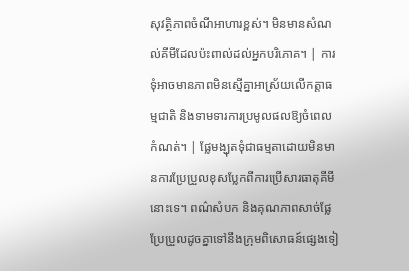សុវត្ថិភាពចំណីអាហារខ្ពស់។ មិនមានសំណល់គីមីដែលប៉ះពាល់ដល់អ្នកបរិភោគ។ | ការទុំអាចមានភាពមិនស្មើគ្នាអាស្រ័យលើកត្តាធម្មជាតិ និងទាមទារការប្រមូលផលឱ្យចំពេលកំណត់។ | ផ្លែមង្ឃុតទុំជាធម្មតាដោយមិនមានការប្រែប្រួលខុសប្លែកពីការប្រើសារធាតុគីមីនោះទេ។ ពណ៌សំបក និងគុណភាពសាច់ផ្លែប្រែប្រួលដូចគ្នាទៅនឹងក្រុមពិសោធន៍ផ្សេងទៀ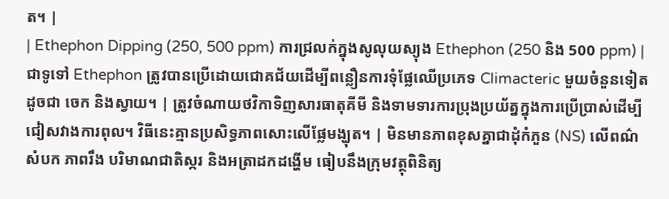ត។ |
| Ethephon Dipping (250, 500 ppm) ការជ្រលក់ក្នុងសូលុយស្យុង Ethephon (250 និង 500 ppm) |
ជាទូទៅ Ethephon ត្រូវបានប្រើដោយជោគជ័យដើម្បីពន្លឿនការទុំផ្លែឈើប្រភេទ Climacteric មួយចំនួនទៀតដូចជា ចេក និងស្វាយ។ | ត្រូវចំណាយថវិកាទិញសារធាតុគីមី និងទាមទារការប្រុងប្រយ័ត្នក្នុងការប្រើប្រាស់ដើម្បីជៀសវាងការពុល។ វិធីនេះគ្មានប្រសិទ្ធភាពសោះលើផ្លែមង្ឃុត។ | មិនមានភាពខុសគ្នាជាដុំកំភួន (NS) លើពណ៌សំបក ភាពរឹង បរិមាណជាតិស្ករ និងអត្រាដកដង្ហើម ធៀបនឹងក្រុមវត្ថុពិនិត្យ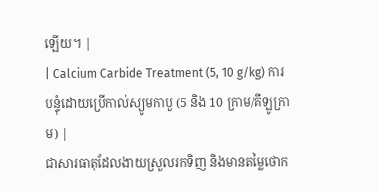ឡើយ។ |
| Calcium Carbide Treatment (5, 10 g/kg) ការបន្ទុំដោយប្រើកាល់ស្យូមកាបួ (5 និង 10 ក្រាម/គីឡូក្រាម) |
ជាសារធាតុដែលងាយស្រួលរកទិញ និងមានតម្លៃថោក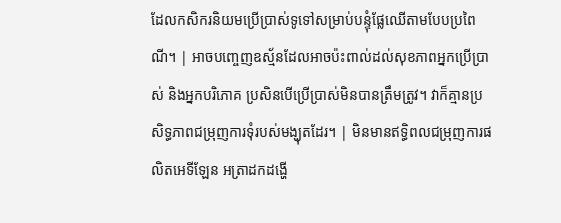ដែលកសិករនិយមប្រើប្រាស់ទូទៅសម្រាប់បន្ទុំផ្លែឈើតាមបែបប្រពៃណី។ | អាចបញ្ចេញឧស្ម័នដែលអាចប៉ះពាល់ដល់សុខភាពអ្នកប្រើប្រាស់ និងអ្នកបរិភោគ ប្រសិនបើប្រើប្រាស់មិនបានត្រឹមត្រូវ។ វាក៏គ្មានប្រសិទ្ធភាពជម្រុញការទុំរបស់មង្ឃុតដែរ។ | មិនមានឥទ្ធិពលជម្រុញការផលិតអេទីឡែន អត្រាដកដង្ហើ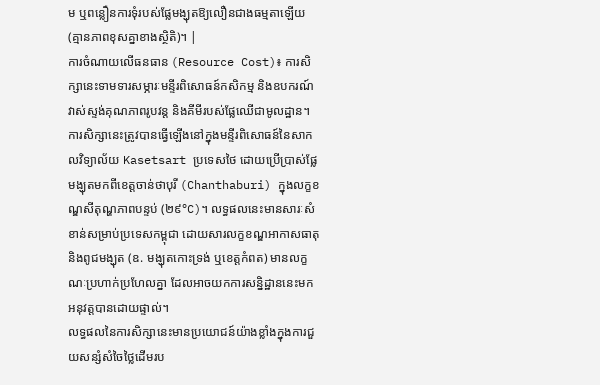ម ឬពន្លឿនការទុំរបស់ផ្លែមង្ឃុតឱ្យលឿនជាងធម្មតាឡើយ (គ្មានភាពខុសគ្នាខាងស្ថិតិ)។ |
ការចំណាយលើធនធាន (Resource Cost)៖ ការសិក្សានេះទាមទារសម្ភារៈមន្ទីរពិសោធន៍កសិកម្ម និងឧបករណ៍វាស់ស្ទង់គុណភាពរូបវន្ត និងគីមីរបស់ផ្លែឈើជាមូលដ្ឋាន។
ការសិក្សានេះត្រូវបានធ្វើឡើងនៅក្នុងមន្ទីរពិសោធន៍នៃសាកលវិទ្យាល័យ Kasetsart ប្រទេសថៃ ដោយប្រើប្រាស់ផ្លែមង្ឃុតមកពីខេត្តចាន់ថាបុរី (Chanthaburi) ក្នុងលក្ខខណ្ឌសីតុណ្ហភាពបន្ទប់ (២៩°C)។ លទ្ធផលនេះមានសារៈសំខាន់សម្រាប់ប្រទេសកម្ពុជា ដោយសារលក្ខខណ្ឌអាកាសធាតុ និងពូជមង្ឃុត (ឧ. មង្ឃុតកោះទ្រង់ ឬខេត្តកំពត) មានលក្ខណៈប្រហាក់ប្រហែលគ្នា ដែលអាចយកការសន្និដ្ឋាននេះមកអនុវត្តបានដោយផ្ទាល់។
លទ្ធផលនៃការសិក្សានេះមានប្រយោជន៍យ៉ាងខ្លាំងក្នុងការជួយសន្សំសំចៃថ្លៃដើមរប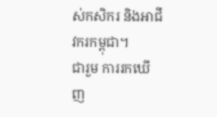ស់កសិករ និងអាជីវករកម្ពុជា។
ជារួម ការរកឃើញ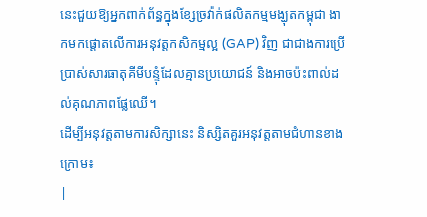នេះជួយឱ្យអ្នកពាក់ព័ន្ធក្នុងខ្សែច្រវ៉ាក់ផលិតកម្មមង្ឃុតកម្ពុជា ងាកមកផ្តោតលើការអនុវត្តកសិកម្មល្អ (GAP) វិញ ជាជាងការប្រើប្រាស់សារធាតុគីមីបន្ទុំដែលគ្មានប្រយោជន៍ និងអាចប៉ះពាល់ដល់គុណភាពផ្លែឈើ។
ដើម្បីអនុវត្តតាមការសិក្សានេះ និស្សិតគួរអនុវត្តតាមជំហានខាងក្រោម៖
|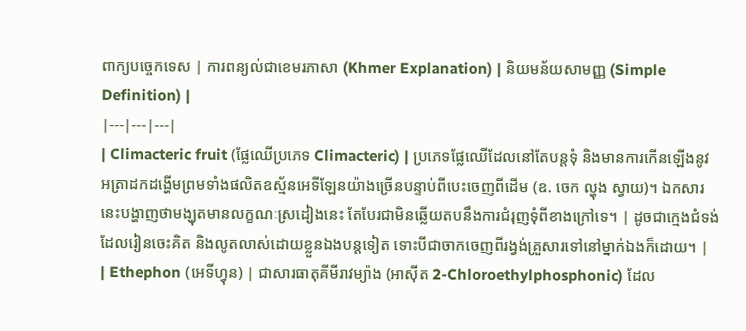ពាក្យបច្ចេកទេស | ការពន្យល់ជាខេមរភាសា (Khmer Explanation) | និយមន័យសាមញ្ញ (Simple Definition) |
|---|---|---|
| Climacteric fruit (ផ្លែឈើប្រភេទ Climacteric) | ប្រភេទផ្លែឈើដែលនៅតែបន្តទុំ និងមានការកើនឡើងនូវអត្រាដកដង្ហើមព្រមទាំងផលិតឧស្ម័នអេទីឡែនយ៉ាងច្រើនបន្ទាប់ពីបេះចេញពីដើម (ឧ. ចេក ល្ហុង ស្វាយ)។ ឯកសារនេះបង្ហាញថាមង្ឃុតមានលក្ខណៈស្រដៀងនេះ តែបែរជាមិនឆ្លើយតបនឹងការជំរុញទុំពីខាងក្រៅទេ។ | ដូចជាក្មេងជំទង់ដែលរៀនចេះគិត និងលូតលាស់ដោយខ្លួនឯងបន្តទៀត ទោះបីជាចាកចេញពីរង្វង់គ្រួសារទៅនៅម្នាក់ឯងក៏ដោយ។ |
| Ethephon (អេទីហ្វុន) | ជាសារធាតុគីមីរាវម្យ៉ាង (អាស៊ីត 2-Chloroethylphosphonic) ដែល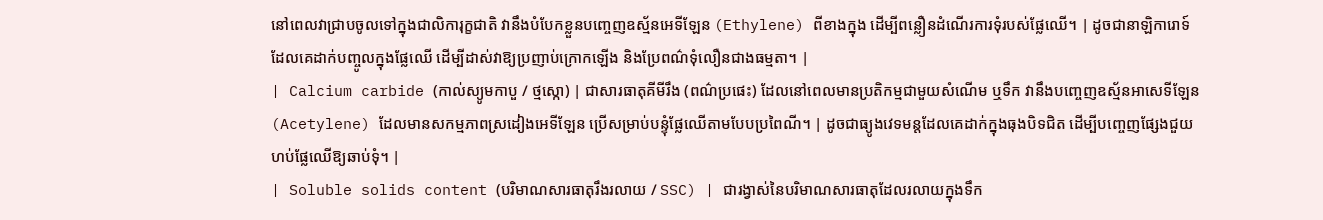នៅពេលវាជ្រាបចូលទៅក្នុងជាលិការុក្ខជាតិ វានឹងបំបែកខ្លួនបញ្ចេញឧស្ម័នអេទីឡែន (Ethylene) ពីខាងក្នុង ដើម្បីពន្លឿនដំណើរការទុំរបស់ផ្លែឈើ។ | ដូចជានាឡិការោទ៍ដែលគេដាក់បញ្ចូលក្នុងផ្លែឈើ ដើម្បីដាស់វាឱ្យប្រញាប់ក្រោកឡើង និងប្រែពណ៌ទុំលឿនជាងធម្មតា។ |
| Calcium carbide (កាល់ស្យូមកាបួ / ថ្មស្កោ) | ជាសារធាតុគីមីរឹង (ពណ៌ប្រផេះ) ដែលនៅពេលមានប្រតិកម្មជាមួយសំណើម ឬទឹក វានឹងបញ្ចេញឧស្ម័នអាសេទីឡែន (Acetylene) ដែលមានសកម្មភាពស្រដៀងអេទីឡែន ប្រើសម្រាប់បន្ទុំផ្លែឈើតាមបែបប្រពៃណី។ | ដូចជាធ្យូងវេទមន្តដែលគេដាក់ក្នុងធុងបិទជិត ដើម្បីបញ្ចេញផ្សែងជួយហប់ផ្លែឈើឱ្យឆាប់ទុំ។ |
| Soluble solids content (បរិមាណសារធាតុរឹងរលាយ / SSC) | ជារង្វាស់នៃបរិមាណសារធាតុដែលរលាយក្នុងទឹក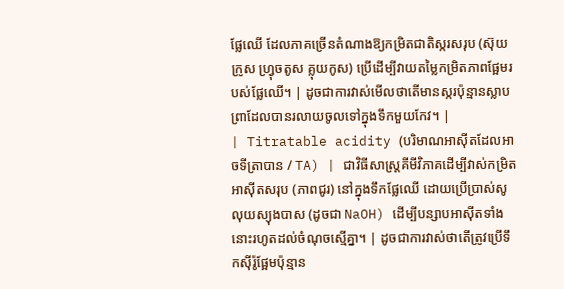ផ្លែឈើ ដែលភាគច្រើនតំណាងឱ្យកម្រិតជាតិស្ករសរុប (ស៊ុយក្រូស ហ្វ្រុចតូស គ្លុយកូស) ប្រើដើម្បីវាយតម្លៃកម្រិតភាពផ្អែមរបស់ផ្លែឈើ។ | ដូចជាការវាស់មើលថាតើមានស្ករប៉ុន្មានស្លាបព្រាដែលបានរលាយចូលទៅក្នុងទឹកមួយកែវ។ |
| Titratable acidity (បរិមាណអាស៊ីតដែលអាចទីត្រាបាន / TA) | ជាវិធីសាស្ត្រគីមីវិភាគដើម្បីវាស់កម្រិតអាស៊ីតសរុប (ភាពជូរ) នៅក្នុងទឹកផ្លែឈើ ដោយប្រើប្រាស់សូលុយស្យុងបាស (ដូចជា NaOH) ដើម្បីបន្សាបអាស៊ីតទាំងនោះរហូតដល់ចំណុចស្មើគ្នា។ | ដូចជាការវាស់ថាតើត្រូវប្រើទឹកស៊ីរ៉ូផ្អែមប៉ុន្មាន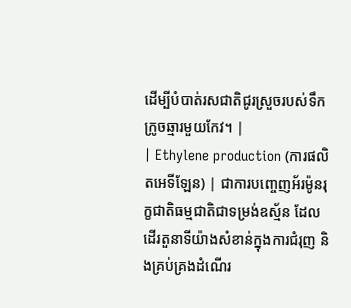ដើម្បីបំបាត់រសជាតិជូរស្រួចរបស់ទឹកក្រូចឆ្មារមួយកែវ។ |
| Ethylene production (ការផលិតអេទីឡែន) | ជាការបញ្ចេញអ័រម៉ូនរុក្ខជាតិធម្មជាតិជាទម្រង់ឧស្ម័ន ដែលដើរតួនាទីយ៉ាងសំខាន់ក្នុងការជំរុញ និងគ្រប់គ្រងដំណើរ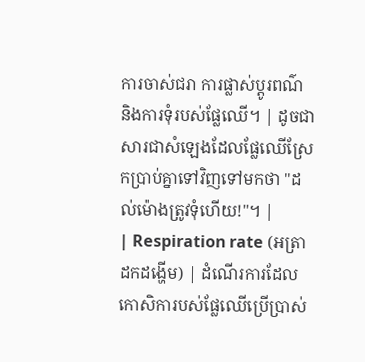ការចាស់ជរា ការផ្លាស់ប្តូរពណ៌ និងការទុំរបស់ផ្លែឈើ។ | ដូចជាសារជាសំឡេងដែលផ្លែឈើស្រែកប្រាប់គ្នាទៅវិញទៅមកថា "ដល់ម៉ោងត្រូវទុំហើយ!"។ |
| Respiration rate (អត្រាដកដង្ហើម) | ដំណើរការដែលកោសិការបស់ផ្លែឈើប្រើប្រាស់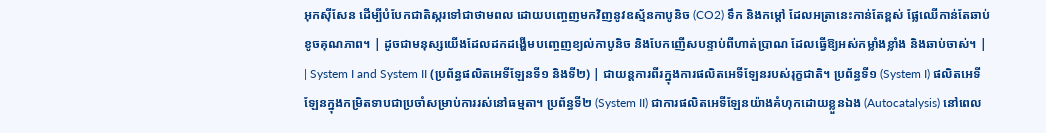អុកស៊ីសែន ដើម្បីបំបែកជាតិស្ករទៅជាថាមពល ដោយបញ្ចេញមកវិញនូវឧស្ម័នកាបូនិច (CO2) ទឹក និងកម្តៅ ដែលអត្រានេះកាន់តែខ្ពស់ ផ្លែឈើកាន់តែឆាប់ខូចគុណភាព។ | ដូចជាមនុស្សយើងដែលដកដង្ហើមបញ្ចេញខ្យល់កាបូនិច និងបែកញើសបន្ទាប់ពីហាត់ប្រាណ ដែលធ្វើឱ្យអស់កម្លាំងខ្លាំង និងឆាប់ចាស់។ |
| System I and System II (ប្រព័ន្ធផលិតអេទីឡែនទី១ និងទី២) | ជាយន្តការពីរក្នុងការផលិតអេទីឡែនរបស់រុក្ខជាតិ។ ប្រព័ន្ធទី១ (System I) ផលិតអេទីឡែនក្នុងកម្រិតទាបជាប្រចាំសម្រាប់ការរស់នៅធម្មតា។ ប្រព័ន្ធទី២ (System II) ជាការផលិតអេទីឡែនយ៉ាងគំហុកដោយខ្លួនឯង (Autocatalysis) នៅពេល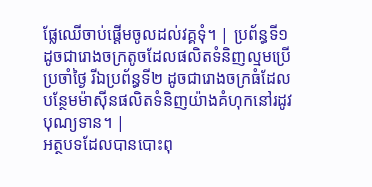ផ្លែឈើចាប់ផ្តើមចូលដល់វគ្គទុំ។ | ប្រព័ន្ធទី១ ដូចជារោងចក្រតូចដែលផលិតទំនិញល្មមប្រើប្រចាំថ្ងៃ រីឯប្រព័ន្ធទី២ ដូចជារោងចក្រធំដែលបន្ថែមម៉ាស៊ីនផលិតទំនិញយ៉ាងគំហុកនៅរដូវបុណ្យទាន។ |
អត្ថបទដែលបានបោះពុ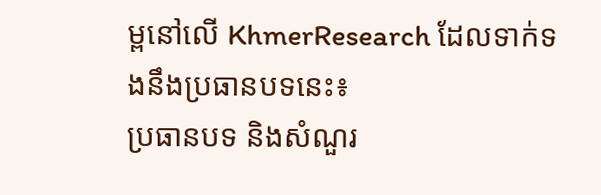ម្ពនៅលើ KhmerResearch ដែលទាក់ទងនឹងប្រធានបទនេះ៖
ប្រធានបទ និងសំណួរ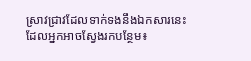ស្រាវជ្រាវដែលទាក់ទងនឹងឯកសារនេះ ដែលអ្នកអាចស្វែងរកបន្ថែម៖